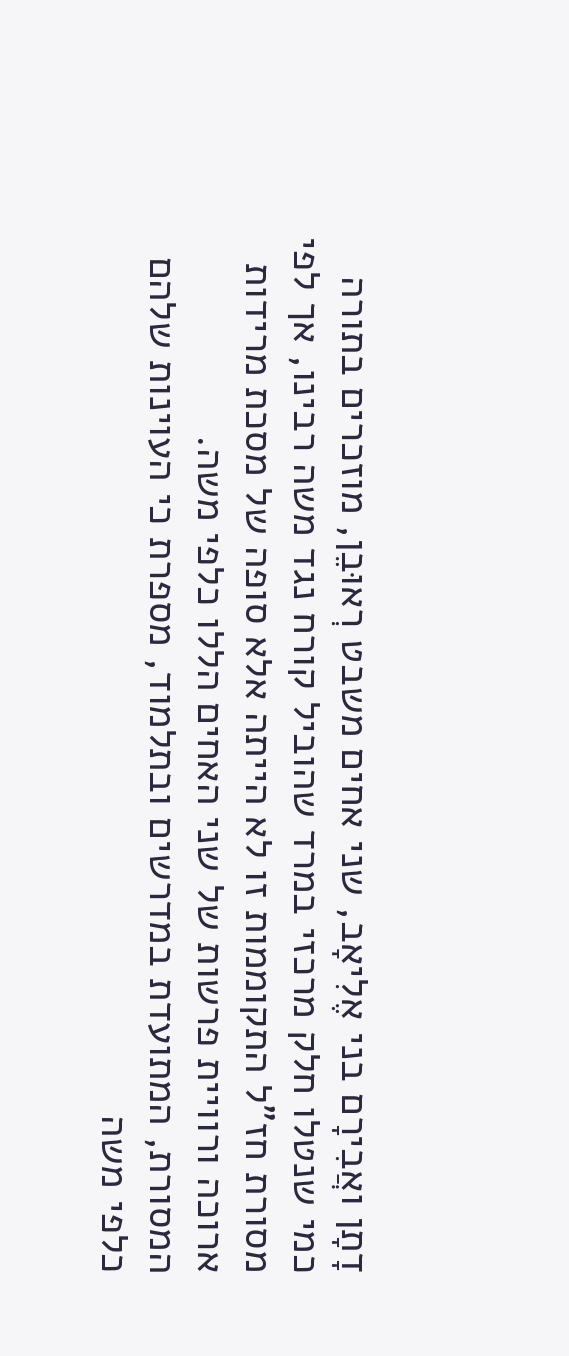דָתָן ואֲבִירָם בני אֶלִיאָב, שני אחים משבט רְאוּבֵן, מוזכרים בתורה כמי שנטלו חלק מרכזי במרד שהוביל קורח נגד משה רבינו, אך לפי מסורת חז"ל התקוממות זו לא הייתה אלא סופה של מסכת מרידות ארוכה ורוויית פרשות של שני האחים הללו כלפי משה.
המסורת, המתועדת במדרשים ובתלמוד, מספרת כי העוינות שלהם כלפי משה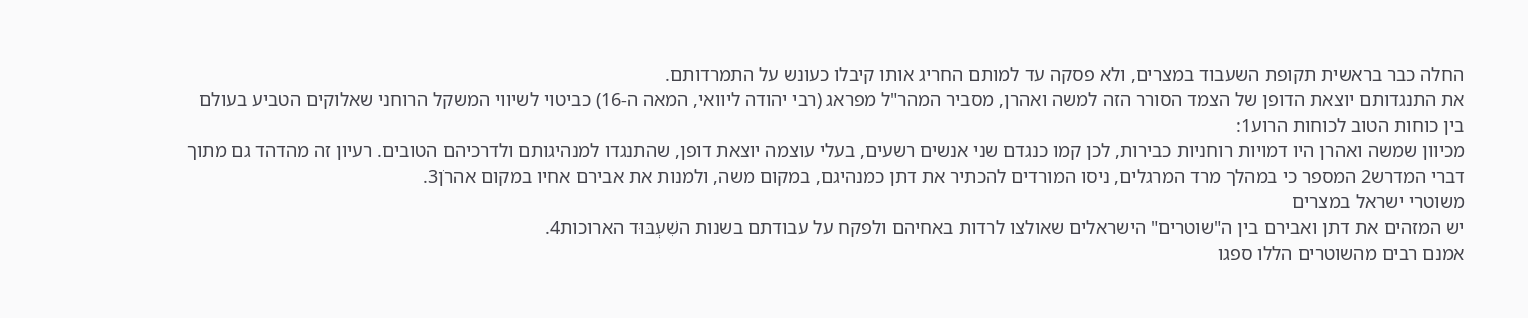החלה כבר בראשית תקופת השעבוד במצרים, ולא פסקה עד למותם החריג אותו קיבלו כעונש על התמרדותם.
את התנגדותם יוצאת הדופן של הצמד הסורר הזה למשה ואהרן, מסביר המהר"ל מפראג (רבי יהודה ליוואי, המאה ה-16) כביטוי לשיווי המשקל הרוחני שאלוקים הטביע בעולם בין כוחות הטוב לכוחות הרוע1:
מכיוון שמשה ואהרן היו דמויות רוחניות כבירות, לכן קמו כנגדם שני אנשים רשעים, בעלי עוצמה יוצאת דופן, שהתנגדו למנהיגותם ולדרכיהם הטובים. רעיון זה מהדהד גם מתוך דברי המדרש2 המספר כי במהלך מרד המרגלים, ניסו המורדים להכתיר את דתן כמנהיגם, במקום משה, ולמנות את אבירם אחיו במקום אהרֹן3.
משוטרי ישראל במצרים
יש המזהים את דתן ואבירם בין ה"שוטרים" הישראלים שאולצו לרדות באחיהם ולפקח על עבודתם בשנות השִׁעְבּוּד הארוכות4.
אמנם רבים מהשוטרים הללו ספגו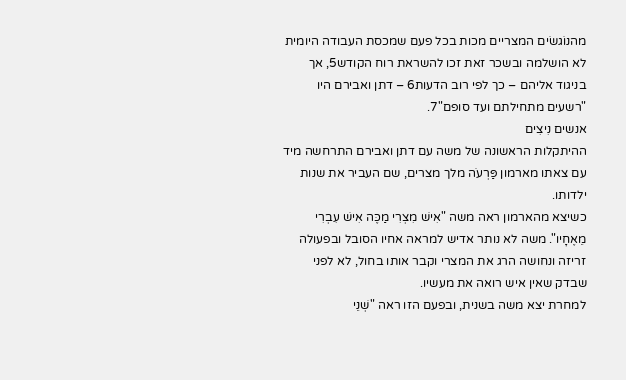מהנוֹגשׂים המצריים מכות בכל פעם שמכסת העבודה היומית לא הושלמה ובשכר זאת זכו להשראת רוח הקודש5, אך בניגוד אליהם – כך לפי רוב הדעות6 – דתן ואבירם היו "רשעים מתחילתם ועד סופם"7.
אנשים נִיצִים
ההיתקלות הראשונה של משה עם דתן ואבירם התרחשה מיד עם צאתו מארמון פַּרְעֹה מלך מצרים, שם העביר את שנות ילדותו.
כשיצא מהארמון ראה משה "אִישׁ מִצְרִי מַכֶּה אִישׁ עִבְרִי מֵאֶחָיו". משה לא נותר אדיש למראה אחיו הסובל ובפעולה זריזה ונחושה הרג את המצרי וקבר אותו בחול, לא לפני שבדק שאין איש רואה את מעשיו.
למחרת יצא משה בשנית, ובפעם הזו ראה "שְׁנֵי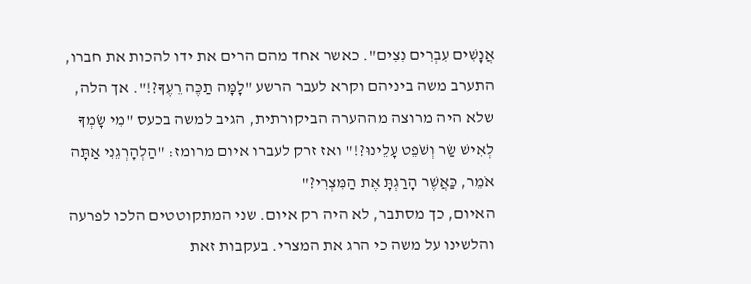אֲנָשִׁים עִבְרִים נִצִים". כאשר אחד מהם הרים את ידו להכות את חברו, התערב משה ביניהם וקרא לעבר הרשע "לָמָּה תַכֶּה רֵעֶךָ?!". אך הלה, שלא היה מרוצה מההערה הביקורתית, הגיב למשה בכעס "מִי שָׂמְךָ לְאִישׁ שַׂר וְשֹׁפֵט עָלֵינוּ?!" ואז זרק לעברו איום מרומז: "הַלְהׇרְגֵנִי אַתָּה אֹמֵר, כַּאֲשֶׁר הָרַגְתָּ אֶת הַמִּצְרִי?"
האיום, כך מסתבר, לא היה רק איום. שני המתקוטטים הלכו לפרעה והלשינו על משה כי הרג את המצרי. בעקבות זאת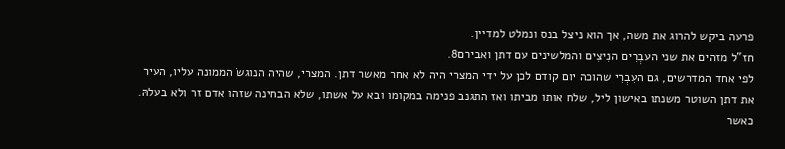פרעה ביקש להרוג את משה, אך הוא ניצל בנס ונמלט למדיין.
חז"ל מזהים את שני העבְרִים הנִיצִים והמלשינים עם דתן ואבירם8.
לפי אחד המדרשים, גם העִבְרִי שהוכה יום קודם לכן על ידי המצרי היה לא אחר מאשר דתן. המצרי, שהיה הנוגשׂ הממונה עליו, העיר את דתן השוטר משנתו באישון ליל, שלח אותו מביתו ואז התגנב פנימה במקומו ובא על אשתו, שלא הבחינה שזהו אדם זר ולא בעלהּ.
כאשר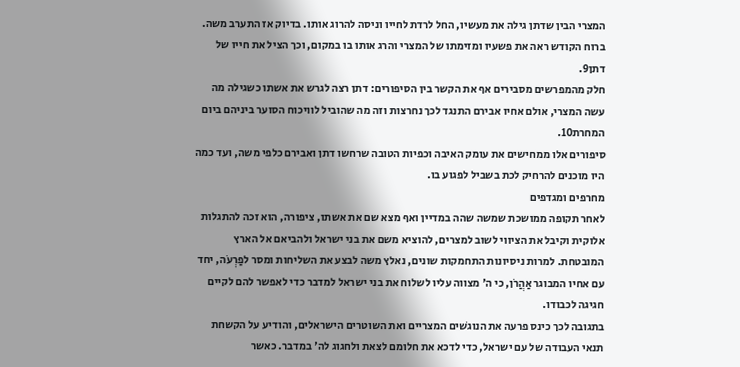המצרי הבין שדתן גילה את מעשיו, החל לרדת לחייו וניסה להרוג אותו. בדיוק אז התערב משה. ברוח הקודש ראה את פשעיו ומזימתו של המצרי והרג אותו בו במקום, וכך הציל את חייו של דתן9.
חלק מהמפרשים מסבירים אף את הקשר בין הסיפורים: דתן רצה לגרש את אשתו כשגילה מה עשה המצרי, אולם אחיו אבירם התנגד לכך נחרצות וזה מה שהוביל לוויכוח הסוער ביניהם ביום המחרת10.
סיפורים אלו ממחישים את עומק האיבה וכפיות הטובה שרחשו דתן ואבירם כלפי משה, ועד כמה היו מוכנים להרחיק לכת בשביל לפגוע בו.
מחרפים ומגדפים
לאחר תקופה ממושכת שמשה שהה במדיין ואף מצא שם את אשתו, ציפורה, הוא זכה להתגלות אלוקית וקיבל את הציווי לשוב למצרים, להוציא משם את בני ישראל ולהביאם אל הארץ המובטחת. למרות ניסיונות התחמקות שונים, נאלץ משה לבצע את השליחות ומסר לפַרְעֹה, יחד עם אחיו המבוגר אַהֲרֹן, כי ה' מצווה עליו לשלוח את בני ישראל למדבר כדי לאפשר להם לקיים חגיגה לכבודו.
בתגובה לכך כינס פרעה את הנוגשׁים המצריים ואת השוטרים הישראלים, והודיע על הקשחת תנאי העבודה של עם ישראל, כדי לדכא את חלומם לצאת ולחגוג לה' במדבר. כאשר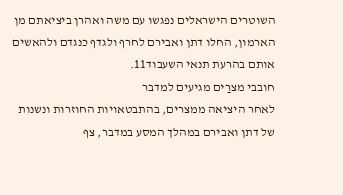השוטרים הישראלים נפגשו עם משה ואהרן ביציאתם מן הארמון, החלו דתן ואבירם לחרף ולגדף כנגדם ולהאשים אותם בהרעת תנאי השעבוד11.
חובבי מצרַים מגיעים למדבר
לאחר היציאה ממצרים, בהתבטאויות החוזרות ונשנות של דתן ואבירם במהלך המסע במדבר, צף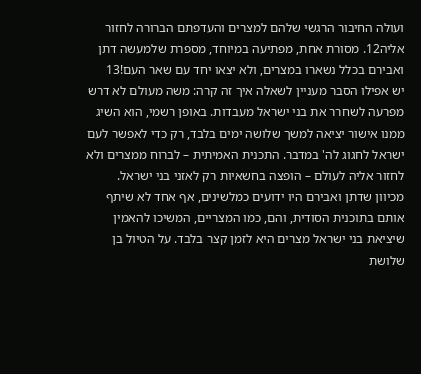ועולה החיבור הרגשי שלהם למצרים והעדפתם הברורה לחזור אליה12. מסורת אחת, מפתיעה במיוחד, מספרת שלמעשה דתן ואבירם בכלל נשארו במצרים, ולא יצאו יחד עם שאר העם!13
יש אפילו הסבר מעניין לשאלה איך זה קרה: משה מעולם לא דרש מפרעה לשחרר את בני ישראל מעבדות. באופן רשמי, הוא השיג ממנו אישור יציאה למשך שלושה ימים בלבד, רק כדי לאפשר לעם ישראל לחגוג לה' במדבר. התכנית האמיתית – לברוח ממצרים ולא לחזור אליה לעולם – הופצה בחשאיות רק לאזני בני ישראל. מכיוון שדתן ואבירם היו ידועים כמלשינים, אף אחד לא שיתף אותם בתוכנית הסודית, והם, כמו המצריים, המשיכו להאמין שיציאת בני ישראל מצרים היא לזמן קצר בלבד. על הטיול בן שלושת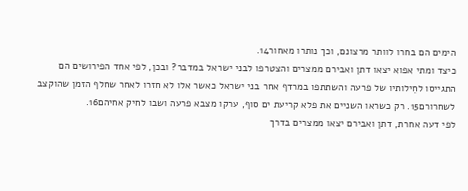הימים הם בחרו לוותר מרצונם, וכך נותרו מאחור14.
כיצד ומתי אפוא יצאו דתן ואבירם ממצרים והצטרפו לבני ישראל במדבר? ובכן, לפי אחד הפירושים הם התגייסו לחֵילותיו של פרעה והשתתפו במרדף אחר בני ישראל כאשר אלו לא חזרו לאחר שחלף הזמן שהוקצב לשחרורם15. רק כשראו השניים את פלא קריעת ים סוף, ערקו מצבא פרעה ושבו לחיק אחיהם16.
לפי דעה אחרת, דתן ואבירם יצאו ממצרים בדרך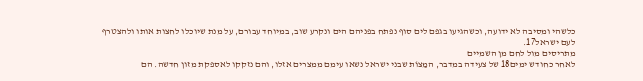כלשהי ומסיבה לא ידועה, וכשהגיעו בגפם לים סוף נפתח בפניהם הים ונקרע שוב, במיוחד עבורם, על מנת שיוכלו לחצות אותו ולהצטרף לעם ישראל17.
מתריסים מול לחם מן השמיים
לאחר כחודש ימים18 של צעידה במדבר, המַצוֹת שבני ישראל נשאו עימם ממצרים אזלו, והם נזקקו לאספקת מזון חדשה. הם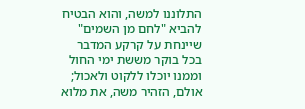התלוננו למשה, והוא הבטיח להביא "לחם מן השמים" שיינחת על קרקע המדבר בכל בוקר מששת ימי החול וממנו יוכלו ללקוט ולאכול; אולם, הזהיר משה, את מלוא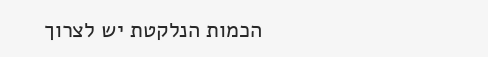הכמות הנלקטת יש לצרוך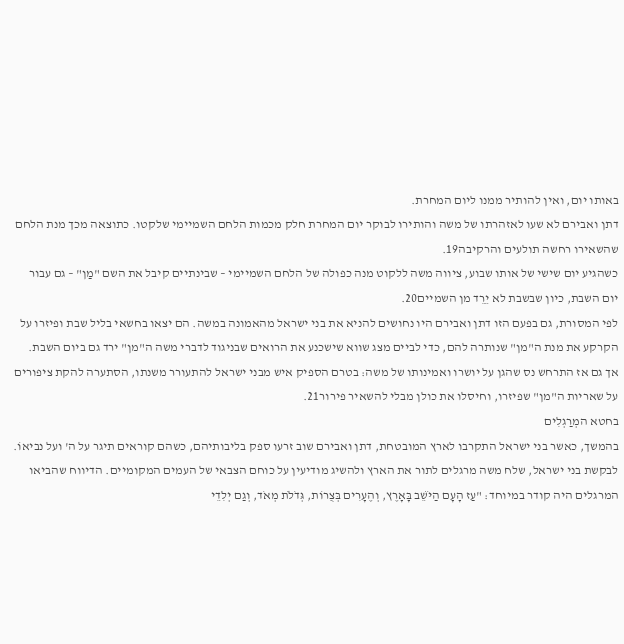באותו יום, ואין להותיר ממנו ליום המחרת.
דתן ואבירם לא שעו לאזהרתו של משה והותירו לבוקר יום המחרת חלק מכמות הלחם השמיימי שלקטו. כתוצאה מכך מנת הלחם שהשאירו רחשה תולעים והרקיבה19.
כשהגיע יום שישי של אותו שבוע, ציווה משה ללקוט מנה כפולה של הלחם השמיימי – שבינתיים קיבל את השם "מַן" – גם עבור יום השבת, כיון שבשבת לא יֵרֵד מן השמיים20.
לפי המסורת, גם בפעם הזו דתן ואבירם היו נחושים להניא את בני ישראל מהאמונה במשה. הם יצאו בחשאי בליל שבת ופיזרו על הקרקע את מנת ה"מן" שנותרה להם, כדי לביים מצג שווא שישכנע את הרואים שבניגוד לדברי משה ה"מן" ירד גם ביום השבת.
אך גם אז התרחש נס שהגן על יושרו ואמינותו של משה: בטרם הספיק איש מבני ישראל להתעורר משנתו, הסתערה להקת ציפורים על שאריות ה"מן" שפיזרו, וחיסלו את כולן מבלי להשאיר פירור21.
בחטא המְרַגְלִים
בהמשך, כאשר בני ישראל התקרבו לארץ המובטחת, דתן ואבירם שוב זרעו ספק בליבותיהם, כשהם קוראים תיגר על ה' ועל נביאוֹ.
לבקשת בני ישראל, שלח משה מרגלים לתור את הארץ ולהשיג מודיעין על כוחם הצבאי של העמים המקומיים. הדיווח שהביאו המרגלים היה קודר במיוחד: "עַז הָעָם הַיֹּשֵׁב בָּאָרֶץ, וְהֶעָרִים בְּצֻרוֹת, גְּדֹלֹת מְאֹד, וְגַם יְלִדֵי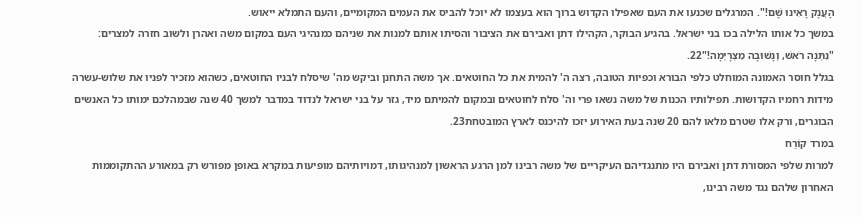הָעֲנָק רָאִינוּ שָׁם!". המרגלים שכנעו את העם שאפילו הקדוש ברוך הוא בעצמו לא יוכל להביס את העמים המקומיים, והעם התמלא ייאוש.
במשך כל אותו הלילה בכו בני ישראל. בהגיע הבוקר, הקהילו דתן ואבירם את הציבור והסיתו אותם למנות את שניהם כמנהיגי העם במקום משה ואהרן ולשוב חזרה למצרים: "נִתְּנָה רֹאשׁ, וְנָשׁוּבָה מִצְרָיְמָה!"22.
בגלל חוסר האמונה המוחלט כלפי הבורא וכפיות הטובה, רצה ה' להמית את כל החוטאים. אך משה התחנן וביקש מה' שיסלח לבניו החוטאים, כשהוא מזכיר לפניו את שלוש-עשרה מידות רחמיו הקדושות. תפילותיו הכנות של משה נשאו פרי וה' סלח לחוטאים ובמקום להמיתם מיד, גזר על בני ישראל לנדוד במדבר למשך 40 שנה שבמהלכם ימותו כל האנשים הבוגרים, ורק אלו שטרם מלאו להם 20 שנה בעת האירוע יזכו להיכנס לארץ המובטחת23.
במרד קוֹרַח
למרות שלפי המסורת דתן ואבירם היו מתנגדיהם העיקריים של משה רבינו למן הרגע הראשון למנהיגותו, דמויותיהם מופיעות במקרא באופן מפורש רק במאורע ההתקוממות האחרון שלהם נגד משה רבינו,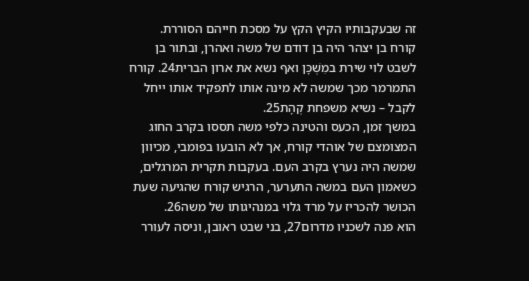זה שבעקבותיו הקיץ הקץ על מסכת חייהם הסוררת.
קורח בן יצהר היה בן דודם של משה ואהרן, ובתור בן לשבט לוי שירת במִשְׁכָּן ואף נשא את ארון הברית24. קורח התמרמר מכך שמשה לא מינה אותו לתפקיד אותו ייחל לקבל – נשיא משפחת קְהָת25.
במשך זמן, הכעס והטינה כלפי משה תססו בקרב החוג המצומצם של אוהדי קורח, אך לא הובעו בפומבי, מכיוון שמשה היה נערץ בקרב העם. בעקבות תקרית המרגלים, כשאמון העם במשה התערער, הרגיש קורח שהגיעה שעת הכושר להכריז על מרד גלוי במנהיגותו של משה26.
הוא פנה לשכניו מדרום27, בני שבט ראובן, וניסה לעורר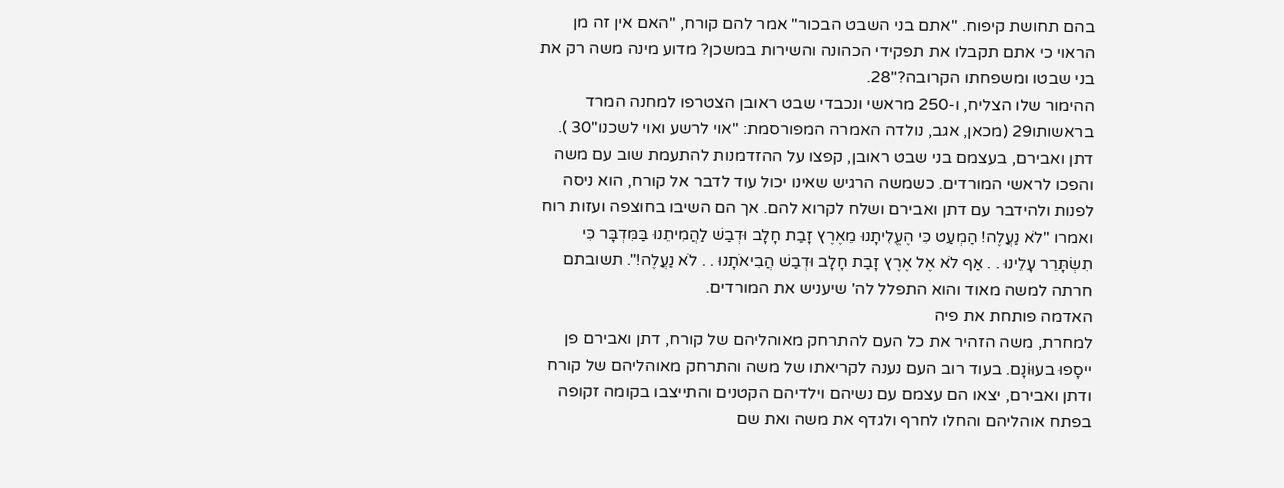בהם תחושת קיפוח. "אתם בני השבט הבכור" אמר להם קורח, "האם אין זה מן הראוי כי אתם תקבלו את תפקידי הכהונה והשירות במשכן? מדוע מינה משה רק את בני שבטו ומשפחתו הקרובה?"28.
ההימור שלו הצליח, ו-250 מראשי ונכבדי שבט ראובן הצטרפו למחנה המרד בראשותו29 (מכאן, אגב, נולדה האמרה המפורסמת: "אוי לרשע ואוי לשכנו"30 ).
דתן ואבירם, בעצמם בני שבט ראובן, קפצו על ההזדמנות להתעמת שוב עם משה והפכו לראשי המורדים. כשמשה הרגיש שאינו יכול עוד לדבר אל קורח, הוא ניסה לפנות ולהידבר עם דתן ואבירם ושלח לקרוא להם. אך הם השיבו בחוצפה ועזות רוח ואמרו "לֹא נַעֲלֶה! הַמְעַט כִּי הֶעֱלִיתָנוּ מֵאֶרֶץ זָבַת חָלָב וּדְבַשׁ לַהֲמִיתֵנוּ בַּמִּדְבָּר כִּי תִשְׂתָּרֵר עָלֵינוּ . . אַף לֹא אֶל אֶרֶץ זָבַת חָלָב וּדְבַשׁ הֲבִיאֹתָנוּ . . לֹא נַעֲלֶה!". תשובתם חרתה למשה מאוד והוא התפלל לה' שיעניש את המורדים.
האדמה פותחת את פיה
למחרת, משה הזהיר את כל העם להתרחק מאוהליהם של קורח, דתן ואבירם פן ייסָפוּ בעוּוֹנָם. בעוד רוב העם נענה לקריאתו של משה והתרחק מאוהליהם של קורח ודתן ואבירם, יצאו הם עצמם עם נשיהם וילדיהם הקטנים והתייצבו בקומה זקופה בפתח אוהליהם והחלו לחרף ולגדף את משה ואת שם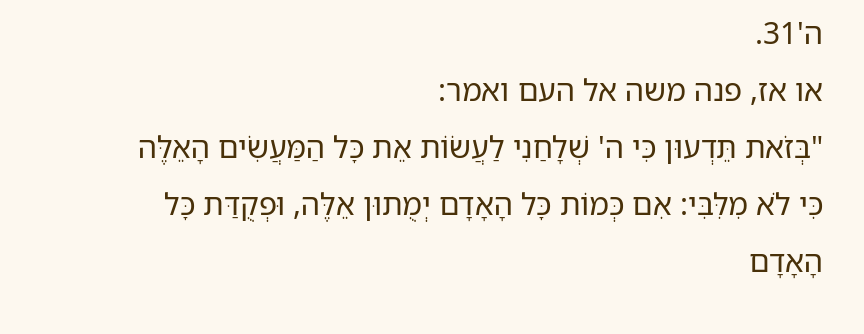ה'31.
או אז, פנה משה אל העם ואמר:
"בְּזֹאת תֵּדְעוּן כִּי ה' שְׁלָחַנִי לַעֲשׂוֹת אֵת כׇּל הַמַּעֲשִׂים הָאֵלֶּה כִּי לֹא מִלִּבִּי: אִם כְּמוֹת כׇּל הָאָדָם יְמֻתוּן אֵלֶּה, וּפְקֻדַּת כׇּל הָאָדָם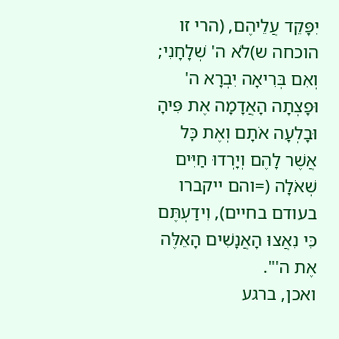יִפָּקֵד עֲלֵיהֶם, (הרי זו הוכחה ש)לֹא ה' שְׁלָחָנִי; וְאִם בְּרִיאָה יִבְרָא ה' וּפָצְתָה הָאֲדָמָה אֶת פִּיהָ וּבָלְעָה אֹתָם וְאֶת כׇּל אֲשֶׁר לָהֶם וְיָרְדוּ חַיִּים שְׁאֹלָה (=והם ייקברו בעודם בחיים), וִידַעְתֶּם כִּי נִאֲצוּ הָאֲנָשִׁים הָאֵלֶּה אֶת ה'".
ואכן, ברגע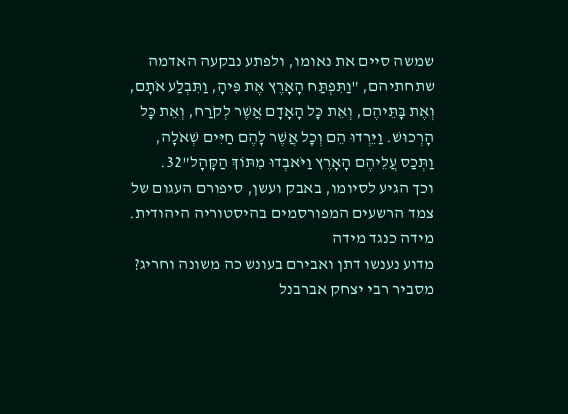שמשה סיים את נאומו, ולפתע נבקעה האדמה שתחתיהם, "וַתִּפְתַּח הָאָרֶץ אֶת פִּיהָ, וַתִּבְלַע אֹתָם, וְאֶת בָּתֵּיהֶם, וְאֵת כׇּל הָאָדָם אֲשֶׁר לְקֹרַח, וְאֵת כׇּל הָרְכוּשׁ. וַיֵּרְדוּ הֵם וְכׇל אֲשֶׁר לָהֶם חַיִּים שְׁאֹלָה, וַתְּכַס עֲלֵיהֶם הָאָרֶץ וַיֹּאבְדוּ מִתּוֹךְ הַקָּהָל"32.
וכך הגיע לסיומו, באבק ועשן, סיפורם העגום של צמד הרשעים המפורסמים בהיסטוריה היהודית.
מידה כנגד מידה
מדוע נענשו דתן ואבירם בעונש כה משונה וחריג? מסביר רבי יצחק אברבנל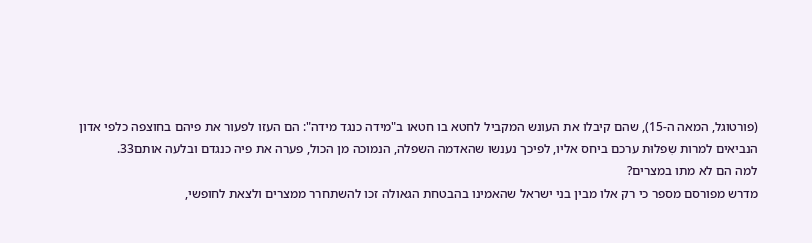(פורטוגל, המאה ה-15), שהם קיבלו את העונש המקביל לחטא בו חטאו ב"מידה כנגד מידה": הם העזו לפעור את פיהם בחוצפה כלפי אדון הנביאים למרות שִפלוּת ערכם ביחס אליו, לפיכך נענשו שהאדמה השפלה, הנמוכה מן הכול, פערה את פיה כנגדם ובלעה אותם33.
למה הם לא מתו במצרים?
מדרש מפורסם מספר כי רק אלו מבין בני ישראל שהאמינו בהבטחת הגאולה זכו להשתחרר ממצרים ולצאת לחופשי,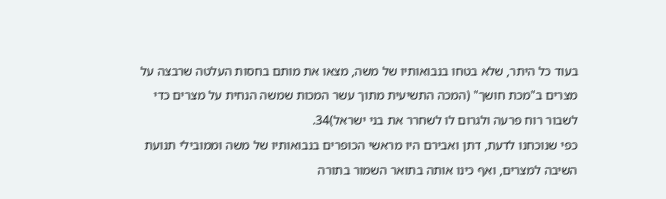בעוד כל היתר, שלא בטחו בנבואותיו של משה, מצאו את מותם בחסות העלטה שרבצה על מצרים ב"מכת חושך" (המכה התשיעית מתוך עשר המכות שמשה הנחית על מצרים כדי לשבור רוח פרעה ולגרום לו לשחרר את בני ישראל)34.
כפי שנוכחנו לדעת, דתן ואבירם היו מראשי הכופרים בנבואותיו של משה וממובילי תנועת השיבה למצרים, ואף כינו אותה בתואר השמור בתורה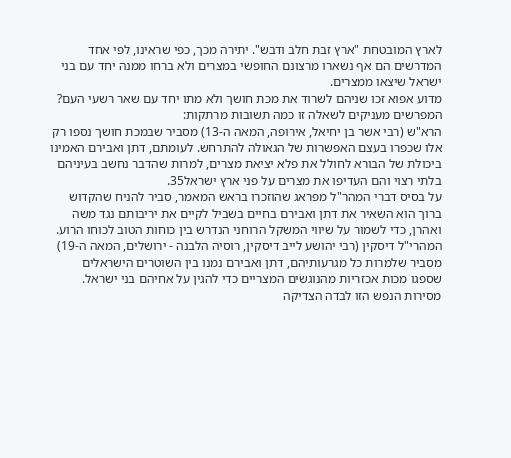לארץ המובטחת "ארץ זבת חלב ודבש". יתירה מכך, כפי שראינו, לפי אחד המדרשים הם אף נשארו מרצונם החופשי במצרים ולא ברחו ממנה יחד עם בני ישראל שיצאו ממצרים.
מדוע אפוא זכו שניהם לשרוד את מכת חושך ולא מתו יחד עם שאר רשעי העם?
המפרשים מעניקים לשאלה זו כמה תשובות מרתקות:
הרא"ש (רבי אשר בן יחיאל, אירופה, המאה ה-13) מסביר שבמכת חושך נספו רק אלו שכפרו בעצם האפשרות של הגאולה להתרחש. לעומתם, דתן ואבירם האמינו ביכולת של הבורא לחולל את פלא יציאת מצרים, למרות שהדבר נחשב בעיניהם בלתי רצוי והם העדיפו את מצרים על פני ארץ ישראל35.
על בסיס דברי המהר"ל מפראג שהוזכרו בראש המאמר, סביר להניח שהקדוש ברוך הוא השאיר את דתן ואבירם בחיים בשביל לקיים את יריבותם נגד משה ואהרן, כדי לשמור על שיווי המשקל הרוחני הנדרש בין כוחות הטוב לכוחו הרוע.
המהרי"ל דיסקין (רבי יהושע לייב דיסקין, רוסיה הלבנה - ירושלים, המאה ה-19) מסביר שלמרות כל מגרעותיהם, דתן ואבירם נמנו בין השוטרים הישראלים שספגו מכות אכזריות מהנוגשׂים המצריים כדי להגין על אחיהם בני ישראל. מסירות הנפש הזו לבדה הצדיקה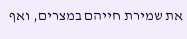את שמירת חייהם במצרים, ואף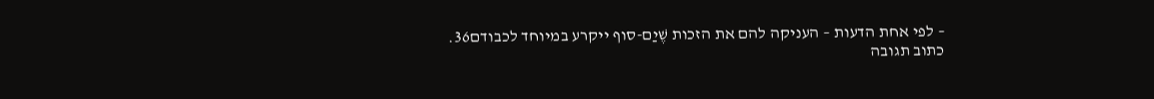– לפי אחת הדעות – העניקה להם את הזכות שֶׁיַם-סוף ייקרע במיוחד לכבודם36.
כתוב תגובה